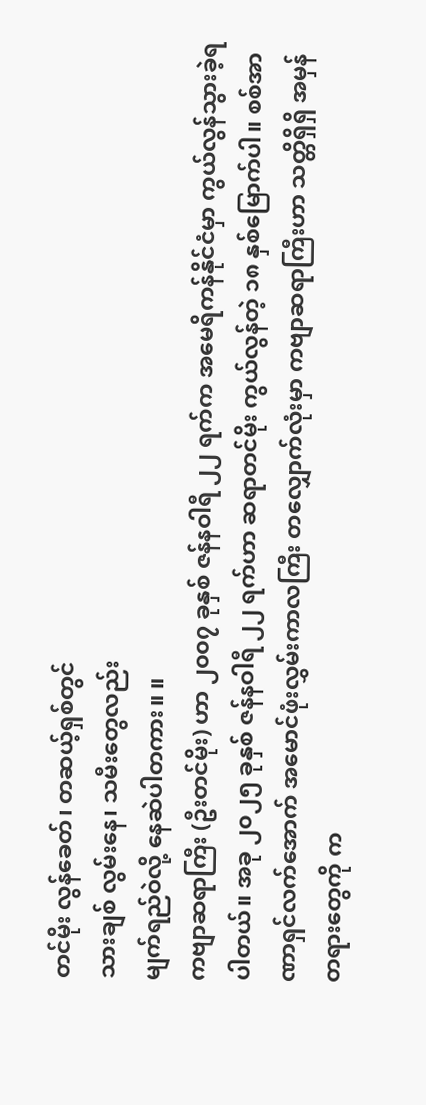တင်မိုး လွန်ခေတ်၊ တဆယ့်ရှစ်တွင်
သားချစ် လွမ်းနေ၊ သမီးတွေလည်း
မျက်ရည်ဝဲလို့ နေဆဲပါတကား။ ။
ကဗျာဆရာကြီး (ဦးတင်မိုး) ဟာ ၂၀၀၇ ခုနှစ် ဇန်နဝါရီ ၂၂ ရက်က အမေရိကန်နိုင်ငံမှာ ကွယ်လွန်သွားခဲ့ရပါတယ်။ အခု ၂၀၂၅ ခုနှစ် ဇန်နဝါရီ ၂၂ ရက်ဟာ ဆရာတင်မိုး ကွယ်လွန်တဲ့ ၁၈ နှစ်မြောက်ပါ။ စစ်အာဏာရှင်လက်အောက် အမောင်ဖုံးလွှမ်းကာလကြီး တလျှောက်လုံးမှာ ကဗျာဆရာကြီးဟာ သတ္တိရှိရှိ အမှန်တရားတွေကို က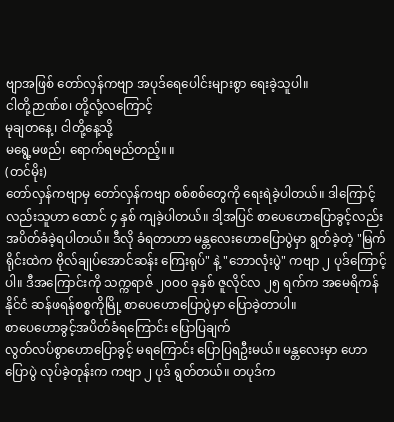ဗျာအဖြစ် တော်လှန်ကဗျာ အပုဒ်ရေပေါင်းများစွာ ရေးခဲ့သူပါ။
ငါတို့ဉာဏ်စ၊ တို့လုံ့လကြောင့်
မုချတနေ့၊ ငါတို့နေ့သို့
မရွေ့မဖည်၊ ရောက်ရမည်တည့်။ ။
(တင်မိုး)
တော်လှန်ကဗျာမှ တော်လှန်ကဗျာ စစ်စစ်တွေကို ရေးရဲခဲ့ပါတယ်။ ဒါကြောင့်လည်းသူဟာ ထောင် ၄ နှစ် ကျခဲ့ပါတယ်။ ဒါ့အပြင် စာပေဟောပြောခွင့်လည်း အပိတ်ခံခဲ့ရပါတယ်။ ဒီလို ခံရတာဟာ မန္တလေးဟောပြောပွဲမှာ ရွတ်ခဲ့တဲ့ "မြက်ရိုင်းထဲက ဗိုလ်ချုပ်အောင်ဆန်း ကြေးရုပ်" နဲ့ "ဘောလုံးပွဲ" ကဗျာ ၂ ပုဒ်ကြောင့်ပါ။ ဒီအကြောင်းကို သက္ကရာဇ် ၂၀၀၀ ခုနှစ် ဇူလိုင်လ ၂၅ ရက်က အမေရိကန်နိုင်ငံ ဆန်ဖရန်စစ္စကိုမြို့ စာပေဟောပြောပွဲမှာ ပြောခဲ့တာပါ။
စာပေဟောခွင့်အပိတ်ခံရကြောင်း ပြောပြချက်
လွတ်လပ်စွာဟောပြောခွင့် မရကြောင်း ပြောပြရဦးမယ်။ မန္တလေးမှာ ဟောပြောပွဲ လုပ်ခဲ့တုန်းက ကဗျာ ၂ ပုဒ် ရွတ်တယ်။ တပုဒ်က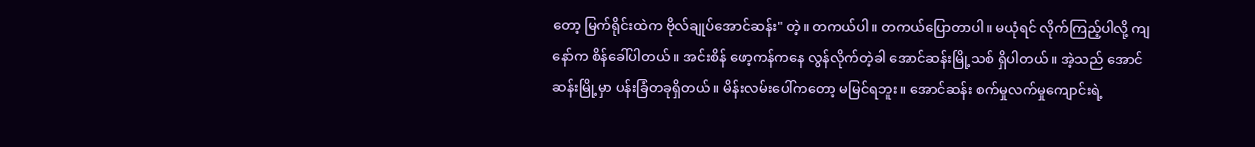တော့ မြက်ရိုင်းထဲက ဗိုလ်ချုပ်အောင်ဆန်း" တဲ့။ တကယ်ပါ။ တကယ်ပြောတာပါ။ မယုံရင် လိုက်ကြည့်ပါလို့ ကျနော်က စိန်ခေါ်ပါတယ်။ အင်းစိန် ဖော့ကန်ကနေ လွန်လိုက်တဲ့ခါ အောင်ဆန်းမြို့သစ် ရှိပါတယ်။ အဲ့သည် အောင်ဆန်းမြို့မှာ ပန်းခြံတခုရှိတယ်။ မိန်းလမ်းပေါ်ကတော့ မမြင်ရဘူး။ အောင်ဆန်း စက်မှုလက်မှုကျောင်းရဲ့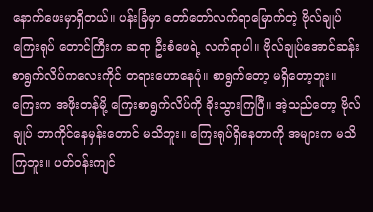နောက်ဖေးမှာရှိတယ်။ ပန်းခြံမှာ တော်တော်လက်ရာမြောက်တဲ့ ဗိုလ်ချုပ်ကြေးရုပ် တောင်ကြီးက ဆရာ ဦးစံဖေရဲ့ လက်ရာပါ။ ဗိုလ်ချုပ်အောင်ဆန်း စာရွက်လိပ်ကလေးကိုင် တရားဟောနေပုံ။ စာရွက်တော့ မရှိတော့ဘူး။ ကြေးက အဖိုးတန်မို့ ကြေးစာရွက်လိပ်ကို ခိုးသွားကြပြီ။ အဲ့သည်တော့ ဗိုလ်ချုပ် ဘာကိုင်နေမှန်းတောင် မသိဘူး။ ကြေးရုပ်ရှိနေတာကို အများက မသိကြဘူး။ ပတ်ဝန်းကျင်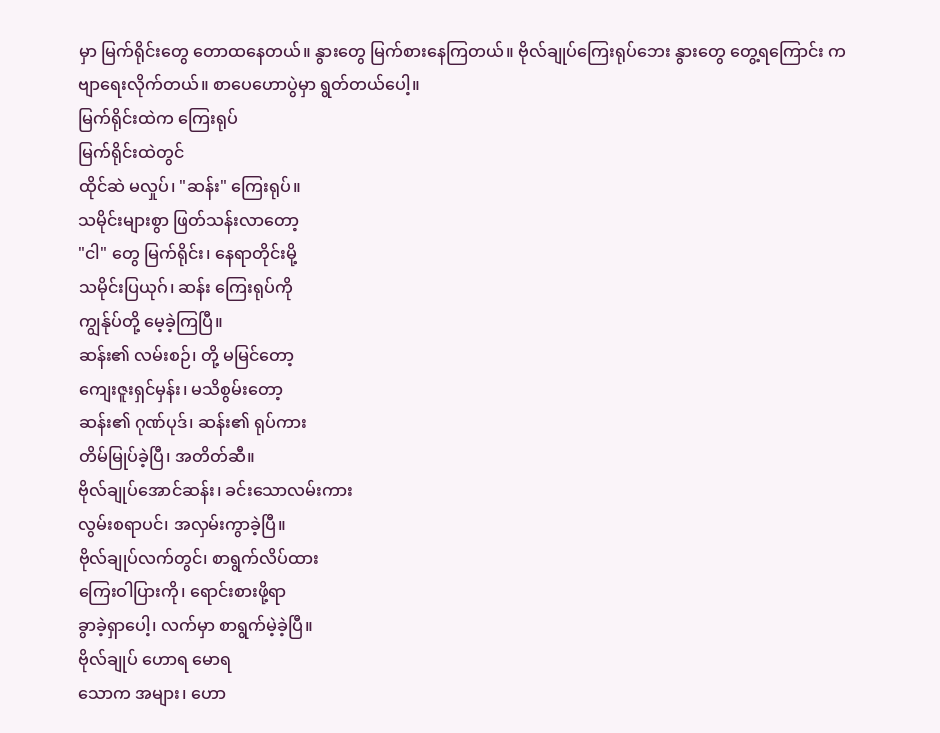မှာ မြက်ရိုင်းတွေ တောထနေတယ်။ နွားတွေ မြက်စားနေကြတယ်။ ဗိုလ်ချုပ်ကြေးရုပ်ဘေး နွားတွေ တွေ့ရကြောင်း ကဗျာရေးလိုက်တယ်။ စာပေဟောပွဲမှာ ရွတ်တယ်ပေါ့။
မြက်ရိုင်းထဲက ကြေးရုပ်
မြက်ရိုင်းထဲတွင်
ထိုင်ဆဲ မလှုပ်၊ "ဆန်း" ကြေးရုပ်။
သမိုင်းများစွာ ဖြတ်သန်းလာတော့
"ငါ" တွေ မြက်ရိုင်း၊ နေရာတိုင်းမို့
သမိုင်းပြယုဂ်၊ ဆန်း ကြေးရုပ်ကို
ကျွန်ုပ်တို့ မေ့ခဲ့ကြပြီ။
ဆန်း၏ လမ်းစဉ်၊ တို့ မမြင်တော့
ကျေးဇူးရှင်မှန်း၊ မသိစွမ်းတော့
ဆန်း၏ ဂုဏ်ပုဒ်၊ ဆန်း၏ ရုပ်ကား
တိမ်မြုပ်ခဲ့ပြီ၊ အတိတ်ဆီ။
ဗိုလ်ချုပ်အောင်ဆန်း၊ ခင်းသောလမ်းကား
လွမ်းစရာပင်၊ အလှမ်းကွာခဲ့ပြီ။
ဗိုလ်ချုပ်လက်တွင်၊ စာရွက်လိပ်ထား
ကြေးဝါပြားကို၊ ရောင်းစားဖို့ရာ
ခွာခဲ့ရှာပေါ့၊ လက်မှာ စာရွက်မဲ့ခဲ့ပြီ။
ဗိုလ်ချုပ် ဟောရ မောရ
သောက အများ၊ ဟော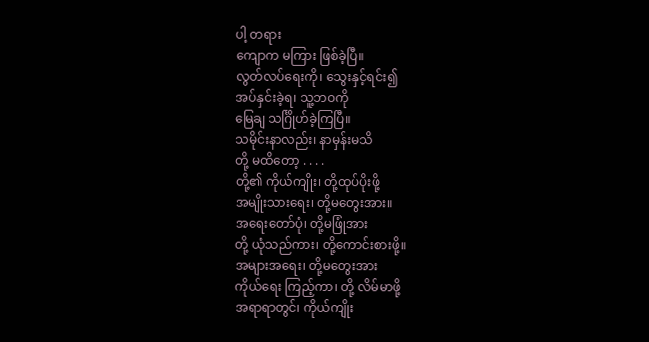ပါ့ တရား
ကျောက မကြား ဖြစ်ခဲ့ပြီ။
လွတ်လပ်ရေးကို၊ သွေးနှင့်ရင်း၍
အပ်နှင်းခဲ့ရ၊ သူ့ဘဝကို
မြေချ သင်္ဂြိုဟ်ခဲ့ကြပြီ။
သမိုင်းနာလည်း၊ နာမှန်းမသိ
တို့ မထိတော့ . . . .
တို့၏ ကိုယ်ကျိုး၊ တို့ထုပ်ပိုးဖို့
အမျိုးသားရေး၊ တို့မတွေးအား။
အရေးတော်ပုံ၊ တို့မဖြုံအား
တို့ ယုံသည်ကား၊ တို့ကောင်းစားဖို့။
အများအရေး၊ တို့မတွေးအား
ကိုယ်ရေး ကြည့်ကာ၊ တို့ လိမ်မာဖို့
အရာရာတွင်၊ ကိုယ်ကျိုး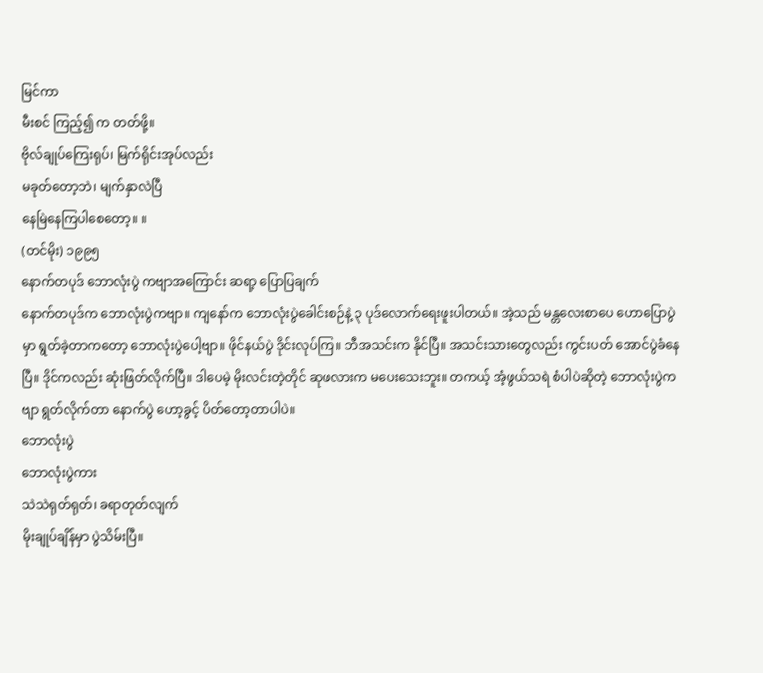မြင်ကာ
မီးစင် ကြည့်၍ က တတ်ဖို့။
ဗိုလ်ချုပ်ကြေးရုပ်၊ မြက်ရိုင်းအုပ်လည်း
မခုတ်တော့ဘဲ၊ မျက်နှာလဲပြီ
နေမြဲနေကြပါစေတော့။ ။
(တင်မိုး) ၁၉၉၅
နောက်တပုဒ် ဘောလုံးပွဲ ကဗျာအကြောင်း ဆရာ့ ပြောပြချက်
နောက်တပုဒ်က ဘောလုံးပွဲကဗျာ။ ကျနော်က ဘောလုံးပွဲခေါင်းစဉ်နဲ့ ၃ ပုဒ်လောက်ရေးဖူးပါတယ်။ အဲ့သည် မန္တလေးစာပေ ဟောပြောပွဲမှာ ရွတ်ခဲ့တာကတော့ ဘောလုံးပွဲပေါ့ဗျာ။ ဖိုင်နယ်ပွဲ ဒိုင်းလုပ်ကြ။ ဘီအသင်းက နိုင်ပြီ။ အသင်းသားတွေလည်း ကွင်းပတ် အောင်ပွဲခံနေပြီ။ ဒိုင်ကလည်း ဆုံးဖြတ်လိုက်ပြီ။ ဒါပေမဲ့ မိုးလင်းတဲ့တိုင် ဆုဖလားက မပေးသေးဘူး။ တကယ့် အံ့ဖွယ်သရဲ စံပါပဲဆိုတဲ့ ဘောလုံးပွဲကဗျာ ရွတ်လိုက်တာ နောက်ပွဲ ဟော့ခွင့် ပိတ်တော့တာပါပဲ။
ဘောလုံးပွဲ
ဘောလုံးပွဲကား
သဲသဲရုတ်ရုတ်၊ ခရာတုတ်လျက်
မိုးချုပ်ချိန်မှာ ပွဲသိမ်းပြီ။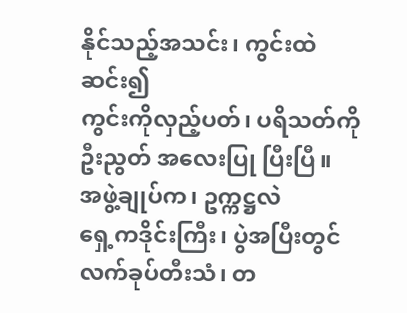နိုင်သည့်အသင်း၊ ကွင်းထဲဆင်း၍
ကွင်းကိုလှည့်ပတ်၊ ပရိသတ်ကို
ဦးညွတ် အလေးပြု ပြီးပြီ။
အဖွဲ့ချုပ်က၊ ဥက္ကဋ္ဌလဲ
ရှေ့ကဒိုင်းကြီး၊ ပွဲအပြီးတွင်
လက်ခုပ်တီးသံ၊ တ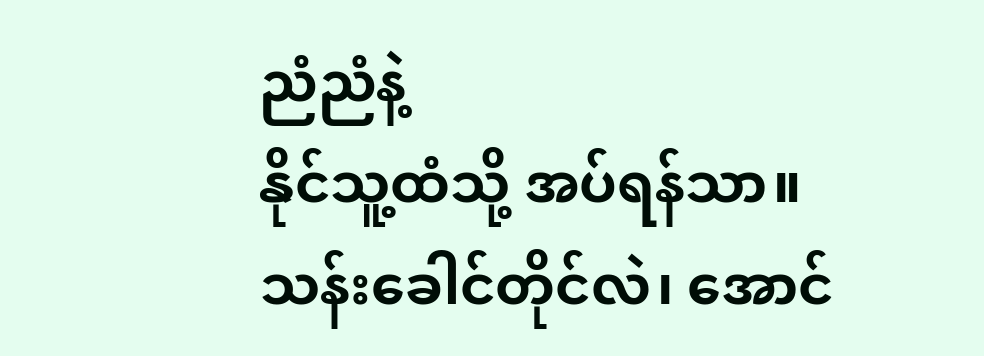ညံညံနဲ့
နိုင်သူ့ထံသို့ အပ်ရန်သာ။
သန်းခေါင်တိုင်လဲ၊ အောင်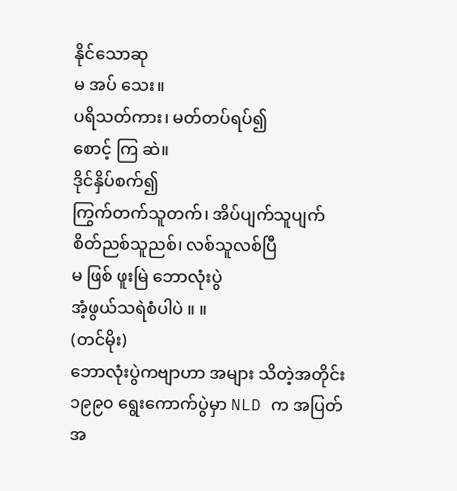နိုင်သောဆု
မ အပ် သေး။
ပရိသတ်ကား၊ မတ်တပ်ရပ်၍
စောင့် ကြ ဆဲ။
ဒိုင်နှိပ်စက်၍
ကြွက်တက်သူတက်၊ အိပ်ပျက်သူပျက်
စိတ်ညစ်သူညစ်၊ လစ်သူလစ်ပြီ
မ ဖြစ် ဖူးမြဲ ဘောလုံးပွဲ
အံ့ဖွယ်သရဲစံပါပဲ ။ ။
(တင်မိုး)
ဘောလုံးပွဲကဗျာဟာ အများ သိတဲ့အတိုင်း ၁၉၉၀ ရွေးကောက်ပွဲမှာ NLD က အပြတ်အ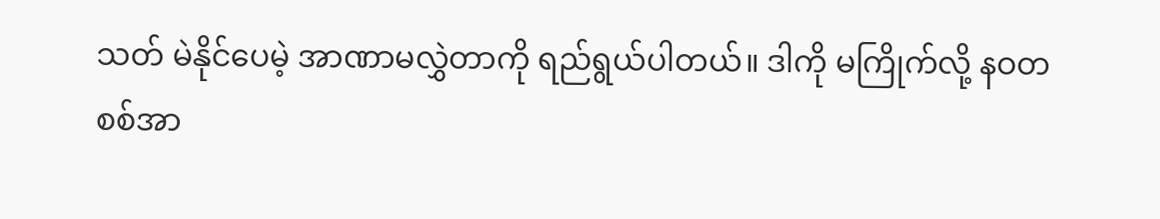သတ် မဲနိုင်ပေမဲ့ အာဏာမလွှဲတာကို ရည်ရွယ်ပါတယ်။ ဒါကို မကြိုက်လို့ နဝတ စစ်အာ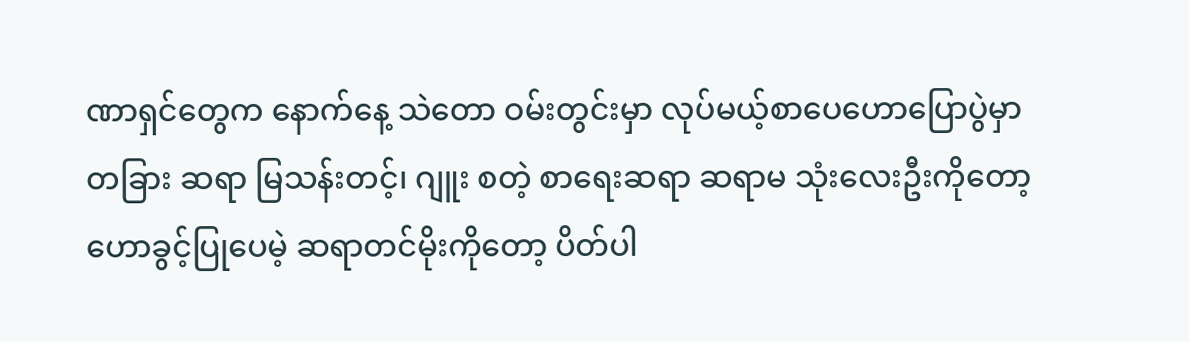ဏာရှင်တွေက နောက်နေ့ သဲတော ဝမ်းတွင်းမှာ လုပ်မယ့်စာပေဟောပြောပွဲမှာ တခြား ဆရာ မြသန်းတင့်၊ ဂျူး စတဲ့ စာရေးဆရာ ဆရာမ သုံးလေးဦးကိုတော့ ဟောခွင့်ပြုပေမဲ့ ဆရာတင်မိုးကိုတော့ ပိတ်ပါ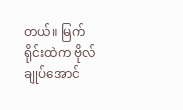တယ်။ မြက်ရိုင်းထဲက ဗိုလ်ချုပ်အောင်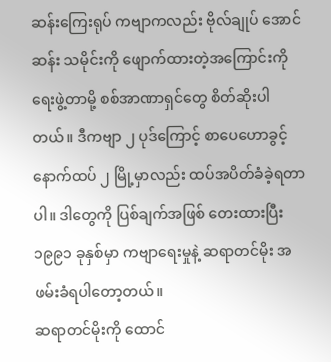ဆန်းကြေးရုပ် ကဗျာကလည်း ဗိုလ်ချုပ် အောင်ဆန်း သမိုင်းကို ဖျောက်ထားတဲ့အကြောင်းကို ရေးဖွဲ့တာမို့ စစ်အာဏာရှင်တွေ စိတ်ဆိုးပါတယ်။ ဒီကဗျာ ၂ ပုဒ်ကြောင့် စာပေဟောခွင့် နောက်ထပ် ၂ မြို့မှာလည်း ထပ်အပိတ်ခံခဲ့ရတာပါ။ ဒါတွေကို ပြစ်ချက်အဖြစ် တေးထားပြီး ၁၉၉၁ ခုနှစ်မှာ ကဗျာရေးမှုနဲ့ ဆရာတင်မိုး အဖမ်းခံရပါတော့တယ်။
ဆရာတင်မိုးကို ထောင်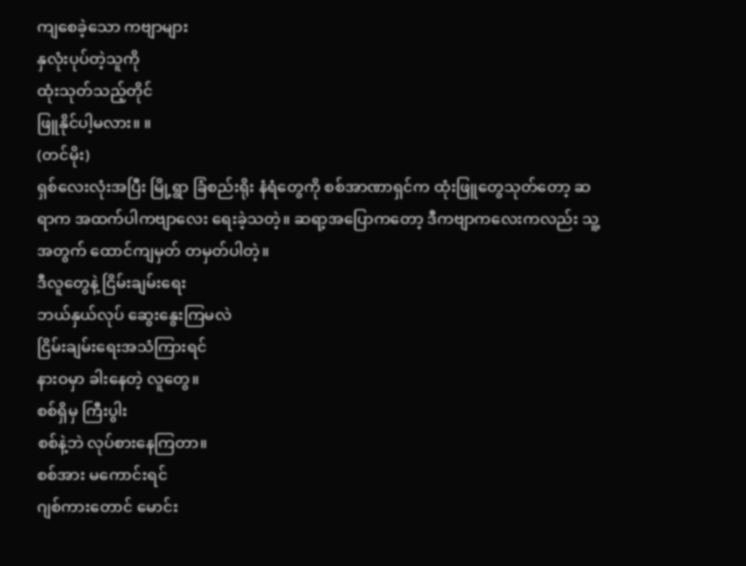ကျစေခဲ့သော ကဗျာများ
နှလုံးပုပ်တဲ့သူကို
ထုံးသုတ်သည့်တိုင်
ဖြူနိုင်ပါ့မလား။ ။
(တင်မိုး)
ရှစ်လေးလုံးအပြီး မြို့ရွာ ခြံစည်းရိုး နံရံတွေကို စစ်အာဏာရှင်က ထုံးဖြူတွေသုတ်တော့ ဆရာက အထက်ပါကဗျာလေး ရေးခဲ့သတဲ့။ ဆရာ့အပြောကတော့ ဒီကဗျာကလေးကလည်း သူ့အတွက် ထောင်ကျမှတ် တမှတ်ပါတဲ့။
ဒီလူတွေနဲ့ ငြိမ်းချမ်းရေး
ဘယ်နှယ်လုပ် ဆွေးနွေးကြမလဲ
ငြိမ်းချမ်းရေးအသံကြားရင်
နားဝမှာ ခါးနေတဲ့ လူတွေ။
စစ်ရှိမှ ကြီးပွါး
စစ်နဲ့ဘဲ လုပ်စားနေကြတာ။
စစ်အား မကောင်းရင်
ဂျစ်ကားတောင် မောင်း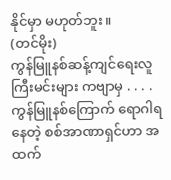နိုင်မှာ မဟုတ်ဘူး။
(တင်မိုး)
ကွန်မြူနစ်ဆန့်ကျင်ရေးလူကြီးမင်းများ ကဗျာမှ . . . .
ကွန်မြူနစ်ကြောက် ရောဂါရနေတဲ့ စစ်အာဏာရှင်ဟာ အထက်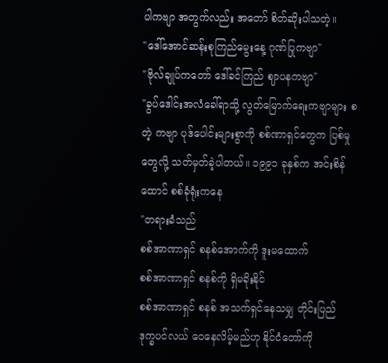ပါကဗျာ အတွက်လည်း အတော် စိတ်ဆိုးပါသတဲ့။
"ဒေါ်အောင်ဆန်းစုကြည်မွေးနေ့ ဂုဏ်ပြုကဗျာ"
"ဗိုလ်ချုပ်ကတော် ဒေါ်ခင်ကြည် ဈာပနကဗျာ"
"ခွပ်ဒေါင်းအလံခေါ်ရာသို့ လွတ်မြောက်ရေးကဗျာများ စတဲ့ ကဗျာ ပုဒ်ပေါင်းများစွာကို စစ်ဏာရှင်တွေက ပြစ်မှုတွေလို့ သတ်မှတ်ခဲ့ပါတယ်။ ၁၉၉၁ ခုနှစ်က အင်းစိန်ထောင် စစ်ခုံရုံးကနေ
"တရားခံသည်
စစ်အာဏာရှင် စနစ်အောက်ကို ဒူးမထောက်
စစ်အာဏာရှင် စနစ်ကို ရှိမခိုးနိုင်
စစ်အာဏာရှင် စနစ် အသက်ရှင်နေသမျှ တိုင်းပြည်
ဒုက္ခပင်လယ် ဝေနေလိမ့်မည်ဟု နိုင်ငံတော်ကို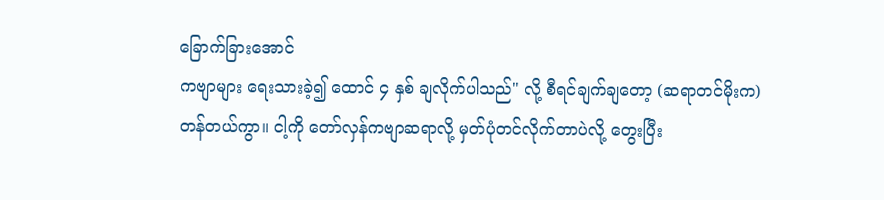ခြောက်ခြားအောင်
ကဗျာများ ရေးသားခဲ့၍ ထောင် ၄ နှစ် ချလိုက်ပါသည်" လို့ စီရင်ချက်ချတော့ (ဆရာတင်မိုးက) တန်တယ်ကွာ။ ငါ့ကို တော်လှန်ကဗျာဆရာလို့ မှတ်ပုံတင်လိုက်တာပဲလို့ တွေးပြီး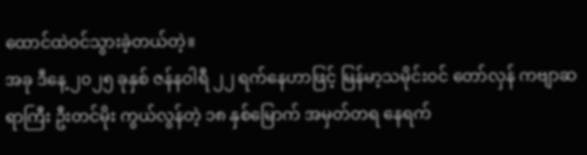ထောင်ထဲဝင်သွားခဲ့တယ်တဲ့။
အခု ဒီနေ့ ၂၀၂၅ ခုနှစ် ဇန်နဝါရီ ၂၂ ရက်နေဟာဖြင့် မြန်မာ့သမိုင်းဝင် တော်လှန် ကဗျာဆရာကြီး ဦးတင်မိုး ကွယ်လွန်တဲ့ ၁၈ နှစ်မြောက် အမှတ်တရ နေရက်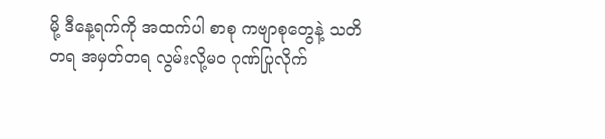မို့ ဒီနေ့ရက်ကို အထက်ပါ စာစု ကဗျာစုတွေနဲ့ သတိတရ အမှတ်တရ လွမ်းလို့မဝ ဂုဏ်ပြုလိုက်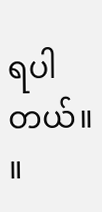ရပါတယ်။ ။